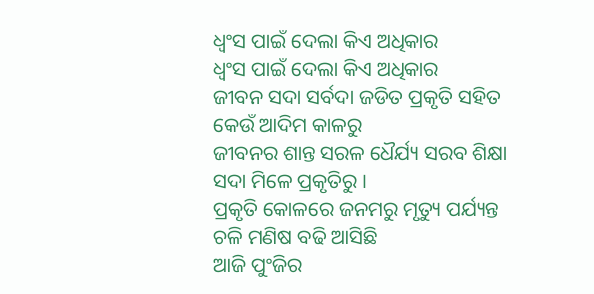ଧ୍ୱଂସ ପାଇଁ ଦେଲା କିଏ ଅଧିକାର
ଧ୍ୱଂସ ପାଇଁ ଦେଲା କିଏ ଅଧିକାର
ଜୀବନ ସଦା ସର୍ବଦା ଜଡିତ ପ୍ରକୃତି ସହିତ
କେଉଁ ଆଦିମ କାଳରୁ
ଜୀବନର ଶାନ୍ତ ସରଳ ଧୈର୍ଯ୍ୟ ସରବ ଶିକ୍ଷା
ସଦା ମିଳେ ପ୍ରକୃତିରୁ ।
ପ୍ରକୃତି କୋଳରେ ଜନମରୁ ମୃତ୍ୟୁ ପର୍ଯ୍ୟନ୍ତ
ଚଳି ମଣିଷ ବଢି ଆସିଛି
ଆଜି ପୁଂଜିର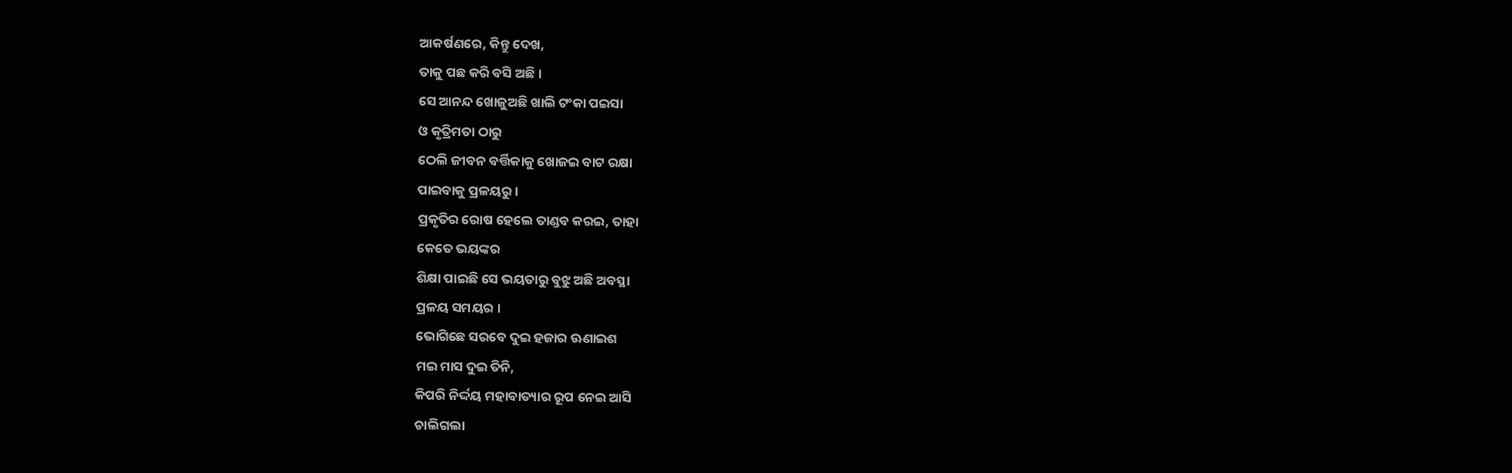ଆକର୍ଷଣରେ, କିନ୍ତୁ ଦେଖ,
ତାକୁ ପଛ କରି ବସି ଅଛି ।
ସେ ଆନନ୍ଦ ଖୋଜୁଅଛି ଖାଲି ଟଂକା ପଇସା
ଓ କୃତ୍ରିମତା ଠାରୁ
ଠେଲି ଜୀବନ ବର୍ତ୍ତିକାକୁ ଖୋଜଇ ବାଟ ରକ୍ଷା
ପାଇବାକୁ ପ୍ରଳୟରୁ ।
ପ୍ରକୃତିର ରୋଷ ହେଲେ ତାଣ୍ଡବ କରଇ, ତାହା
କେତେ ଭୟଙ୍କର
ଶିକ୍ଷା ପାଇଛି ସେ ଭୟତାରୁ ବୁଝୁ ଅଛି ଅବସ୍ଥା
ପ୍ରଳୟ ସମୟର ।
ଭୋଗିଛେ ସରବେ ଦୁଇ ହଜାର ଊଣାଇଶ
ମଇ ମାସ ଦୁଇ ତିନି,
କିପରି ନିର୍ଦ୍ଦୟ ମହାବାତ୍ୟାର ରୂପ ନେଇ ଆସି
ଚାଲିଗଲା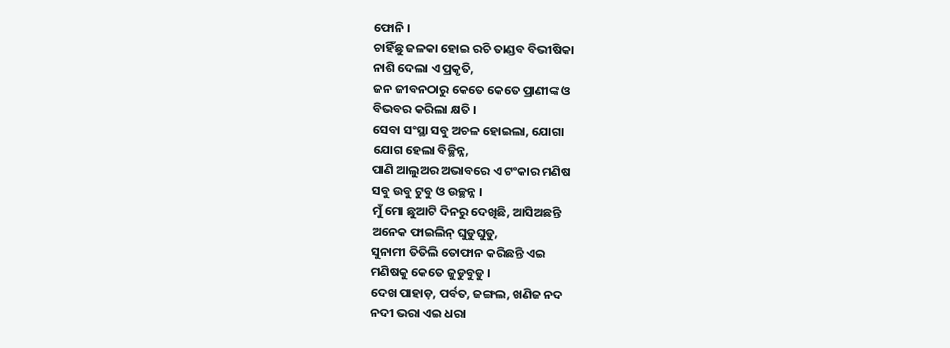ଫୋନି ।
ଚାହିଁଛୁ ଜଳକା ହୋଇ ରଚି ତାଣ୍ଡବ ବିଭୀଷିକା
ନାଶି ଦେଲା ଏ ପ୍ରକୃତି,
ଜନ ଜୀବନଠାରୁ କେତେ କେତେ ପ୍ରାଣୀଙ୍କ ଓ
ବିଭବର କରିଲା କ୍ଷତି ।
ସେବା ସଂସ୍ଥା ସବୁ ଅଚଳ ହୋଇଲା, ଯୋଗା
ଯୋଗ ହେଲା ବିଚ୍ଛିନ୍ନ,
ପାଣି ଆଲୁଅର ଅଭାବରେ ଏ ଟଂକାର ମଣିଷ
ସବୁ ଉବୁ ଟୁବୁ ଓ ଉଚ୍ଛନ୍ନ ।
ମୁଁ ମୋ ଛୁଆଟି ଦିନରୁ ଦେଖିଛି, ଆସିଅଛନ୍ତି
ଅନେକ ଫାଇଲିନ୍ ଘୁଡୁଘୁଡୁ,
ସୁନାମୀ ତିତିଲି ତୋଫାନ କରିଛନ୍ତି ଏଇ
ମଣିଷକୁ କେତେ ଜୁଡୁବୁଡୁ ।
ଦେଖ ପାହାଡ଼, ପର୍ବତ, ଜଙ୍ଗଲ, ଖଣିଜ ନଦ
ନଦୀ ଭରା ଏଇ ଧରା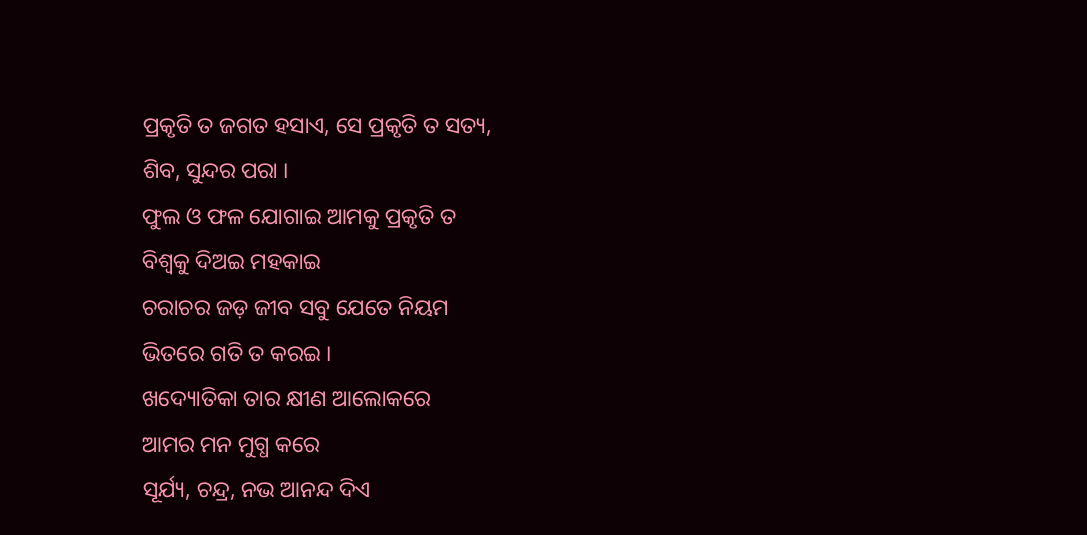ପ୍ରକୃତି ତ ଜଗତ ହସାଏ, ସେ ପ୍ରକୃତି ତ ସତ୍ୟ,
ଶିବ, ସୁନ୍ଦର ପରା ।
ଫୁଲ ଓ ଫଳ ଯୋଗାଇ ଆମକୁ ପ୍ରକୃତି ତ
ବିଶ୍ୱକୁ ଦିଅଇ ମହକାଇ
ଚରାଚର ଜଡ଼ ଜୀବ ସବୁ ଯେତେ ନିୟମ
ଭିତରେ ଗତି ତ କରଇ ।
ଖଦ୍ୟୋତିକା ତାର କ୍ଷୀଣ ଆଲୋକରେ
ଆମର ମନ ମୁଗ୍ଧ କରେ
ସୂର୍ଯ୍ୟ, ଚନ୍ଦ୍ର, ନଭ ଆନନ୍ଦ ଦିଏ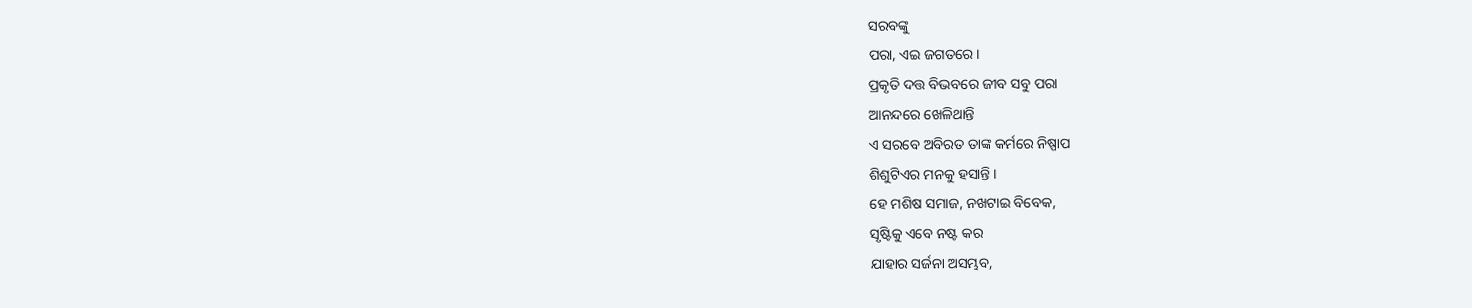ସରବଙ୍କୁ
ପରା, ଏଇ ଜଗତରେ ।
ପ୍ରକୃତି ଦତ୍ତ ବିଭବରେ ଜୀବ ସବୁ ପରା
ଆନନ୍ଦରେ ଖେଳିଥାନ୍ତି
ଏ ସରବେ ଅବିରତ ତାଙ୍କ କର୍ମରେ ନିଷ୍ପାପ
ଶିଶୁଟିଏର ମନକୁ ହସାନ୍ତି ।
ହେ ମଶିଷ ସମାଜ, ନଖଟାଇ ବିବେକ,
ସୃଷ୍ଟିକୁ ଏବେ ନଷ୍ଟ କର
ଯାହାର ସର୍ଜନା ଅସମ୍ଭବ,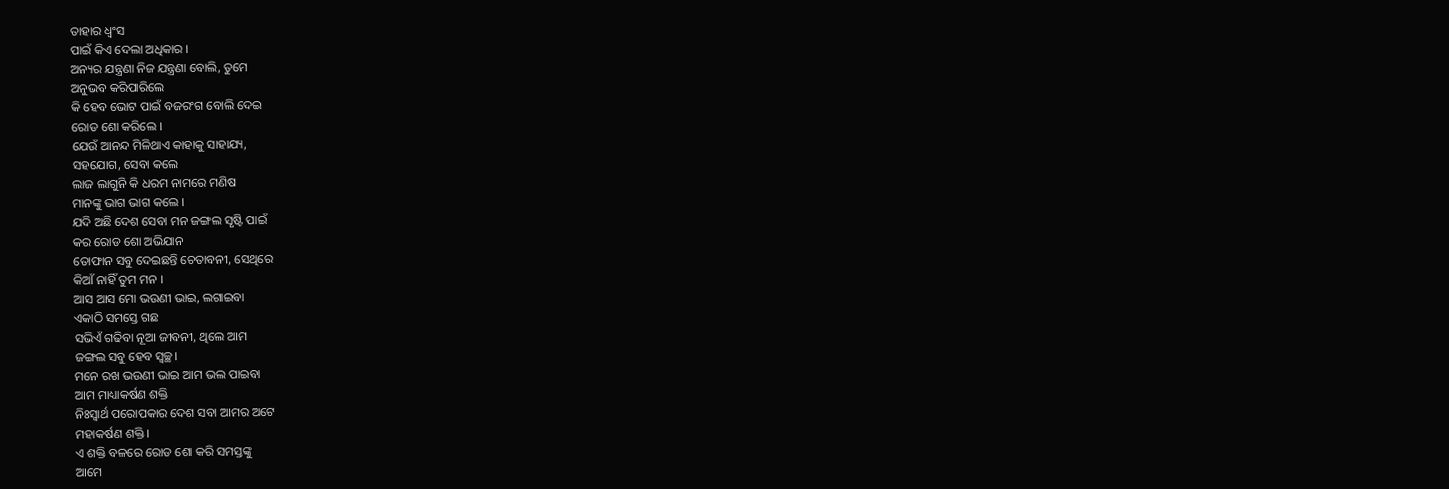ତାହାର ଧ୍ୱଂସ
ପାଇଁ କିଏ ଦେଲା ଅଧିକାର ।
ଅନ୍ୟର ଯନ୍ତ୍ରଣା ନିଜ ଯନ୍ତ୍ରଣା ବୋଲି, ତୁମେ
ଅନୁଭବ କରିପାରିଲେ
କି ହେବ ଭୋଟ ପାଇଁ ବଜରଂଗ ବୋଲି ଦେଇ
ରୋଡ ଶୋ କରିଲେ ।
ଯେଉଁ ଆନନ୍ଦ ମିଳିଥାଏ କାହାକୁ ସାହାଯ୍ୟ,
ସହଯୋଗ, ସେବା କଲେ
ଲାଜ ଲାଗୁନି କି ଧରମ ନାମରେ ମଣିଷ
ମାନଙ୍କୁ ଭାଗ ଭାଗ କଲେ ।
ଯଦି ଅଛି ଦେଶ ସେବା ମନ ଜଙ୍ଗଲ ସୃଷ୍ଟି ପାଇଁ
କର ରୋଡ ଶୋ ଅଭିଯାନ
ତୋଫାନ ସବୁ ଦେଇଛନ୍ତି ଚେତାବନୀ, ସେଥିରେ
କିଆଁ ନାହିଁ ତୁମ ମନ ।
ଆସ ଆସ ମୋ ଭଉଣୀ ଭାଇ, ଲଗାଇବା
ଏକାଠି ସମସ୍ତେ ଗଛ
ସଭିଏଁ ଗଢିବା ନୂଆ ଜୀବନୀ, ଥିଲେ ଆମ
ଜଙ୍ଗଲ ସବୁ ହେବ ସ୍ଵଚ୍ଛ।
ମନେ ରଖ ଭଉଣୀ ଭାଇ ଆମ ଭଲ ପାଇବା
ଆମ ମାଧ୍ୟାକର୍ଷଣ ଶକ୍ତି
ନିଃସ୍ୱାର୍ଥ ପରୋପକାର ଦେଶ ସବା ଆମର ଅଟେ
ମହାକର୍ଷଣ ଶକ୍ତି ।
ଏ ଶକ୍ତି ବଳରେ ରୋଡ ଶୋ କରି ସମସ୍ତଙ୍କୁ
ଆମେ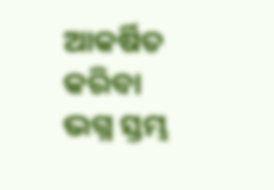ଆକର୍ଷିତ କରିବା
ଭଗ୍ନ ସ୍ତମ୍ଭ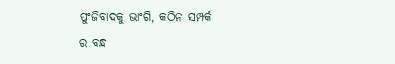ପୁଂଜିବାଦକୁ ଭାଂଗି, କଠିନ ସମ୍ପର୍କ
ର ବନ୍ଧ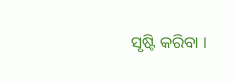ସୃଷ୍ଟି କରିବା ।